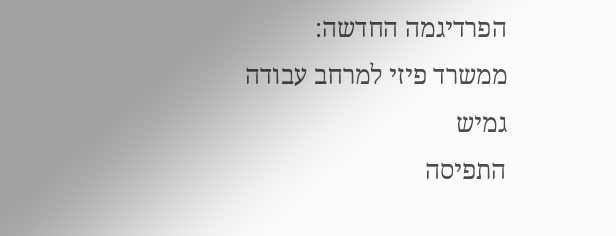הפרדיגמה החדשה: ממשרד פיזי למרחב עבודה גמיש
התפיסה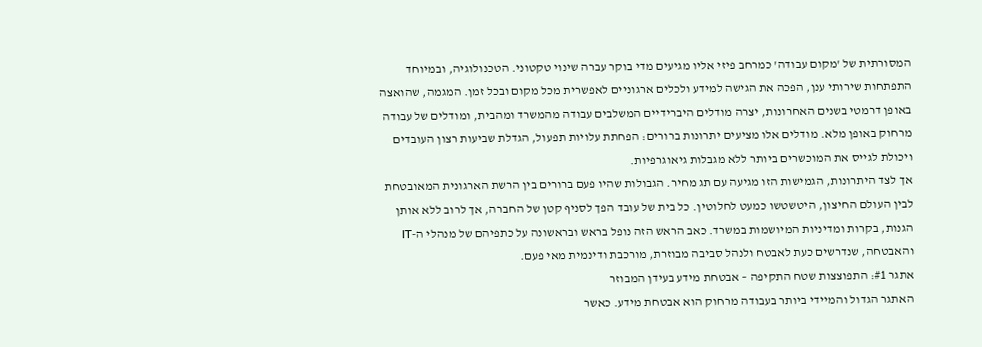המסורתית של 'מקום עבודה' כמרחב פיזי אליו מגיעים מדי בוקר עברה שינוי טקטוני. הטכנולוגיה, ובמיוחד התפתחות שירותי ענן, הפכה את הגישה למידע ולכלים ארגוניים לאפשרית מכל מקום ובכל זמן. המגמה, שהואצה באופן דרמטי בשנים האחרונות, יצרה מודלים היברידיים המשלבים עבודה מהמשרד ומהבית, ומודלים של עבודה מרחוק באופן מלא. מודלים אלו מציעים יתרונות ברורים: הפחתת עלויות תפעול, הגדלת שביעות רצון העובדים ויכולת לגייס את המוכשרים ביותר ללא מגבלות גיאוגרפיות.
אך לצד היתרונות, הגמישות הזו מגיעה עם תג מחיר. הגבולות שהיו פעם ברורים בין הרשת הארגונית המאובטחת לבין העולם החיצון, היטשטשו כמעט לחלוטין. כל בית של עובד הפך לסניף קטן של החברה, אך לרוב ללא אותן הגנות, בקרות ומדיניות המיושמות במשרד. כאב הראש הזה נופל בראש ובראשונה על כתפיהם של מנהלי ה-IT והאבטחה, שנדרשים כעת לאבטח ולנהל סביבה מבוזרת, מורכבת ודינמית מאי פעם.
אתגר #1: התפוצצות שטח התקיפה – אבטחת מידע בעידן המבוזר
האתגר הגדול והמיידי ביותר בעבודה מרחוק הוא אבטחת מידע. כאשר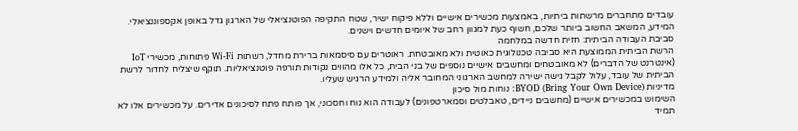עובדים מתחברים מרשתות ביתיות, באמצעות מכשירים אישיים וללא פיקוח ישיר, שטח התקיפה הפוטנציאלי של הארגון גדל באופן אקספוננציאלי. המידע, המשאב החשוב ביותר שלכם, חשוף כעת למגוון רחב של איומים חדשים וישנים.
סביבת העבודה הביתית: חזית חדשה במלחמה
הרשת הביתית הממוצעת היא סביבה טכנולוגית כאוטית ולא מאובטחת. ראוטרים עם סיסמאות ברירת מחדל, רשתות Wi-Fi פתוחות, מכשירי IoT (אינטרנט של הדברים) לא מאובטחים ומחשבים אישיים נוספים של בני הבית, כל אלו מהווים נקודות תורפה פוטנציאליות. תוקף שיצליח לחדור לרשת הביתית של עובד, עלול לקבל גישה ישירה למחשב הארגוני המחובר אליה ולמידע הרגיש שעליו.
מדיניות BYOD (Bring Your Own Device): נוחות מול סיכון
השימוש במכשירים אישיים (מחשבים ניידים, טאבלטים וסמארטפונים) לעבודה הוא נוח וחסכוני, אך פותח פתח לסיכונים אדירים. על מכשירים אלו לא תמיד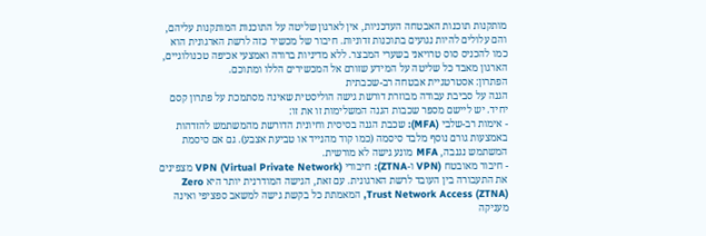מותקנות תוכנות האבטחה העדכניות, אין לארגון שליטה על התוכנות המותקנות עליהם, והם עלולים להיות נגועים בתוכנות זדוניות. חיבור של מכשיר כזה לרשת הארגונית הוא כמו להכניס סוס טרויאני בשערי המבצר. ללא מדיניות ברורה ואמצעי אכיפה טכנולוגיים, הארגון מאבד כל שליטה על המידע שזורם אל המכשירים הללו ומתוכם.
הפתרון: אסטרטגיית אבטחה רב-שכבתית
הגנה על סביבת עבודה מבוזרת דורשת גישה הוליסטית שאינה מסתמכת על פתרון קסם יחיד. יש ליישם מספר שכבות הגנה המשלימות זו את זו:
- אימות רב-שלבי (MFA): שכבת הגנה בסיסית וחיונית הדורשת מהמשתמש להזדהות באמצעות גורם נוסף מלבד סיסמה (כמו קוד מהנייד או טביעת אצבע). גם אם סיסמת המשתמש נגנבה, MFA מונע גישה לא מורשית.
- חיבור מאובטח (VPN ו-ZTNA): חיבורי VPN (Virtual Private Network) מצפינים את התעבורה בין העובד לרשת הארגונית. עם זאת, הגישה המודרנית יותר היא Zero Trust Network Access (ZTNA), המאמתת כל בקשת גישה למשאב ספציפי ואינה מעניקה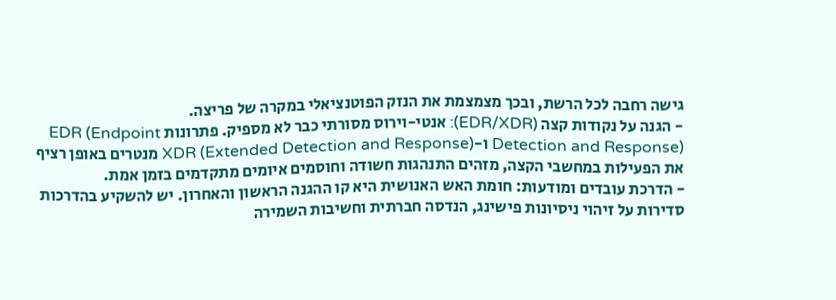גישה רחבה לכל הרשת, ובכך מצמצמת את הנזק הפוטנציאלי במקרה של פריצה.
- הגנה על נקודות קצה (EDR/XDR): אנטי-וירוס מסורתי כבר לא מספיק. פתרונות EDR (Endpoint Detection and Response) ו-XDR (Extended Detection and Response) מנטרים באופן רציף את הפעילות במחשבי הקצה, מזהים התנהגות חשודה וחוסמים איומים מתקדמים בזמן אמת.
- הדרכת עובדים ומודעות: חומת האש האנושית היא קו ההגנה הראשון והאחרון. יש להשקיע בהדרכות סדירות על זיהוי ניסיונות פישינג, הנדסה חברתית וחשיבות השמירה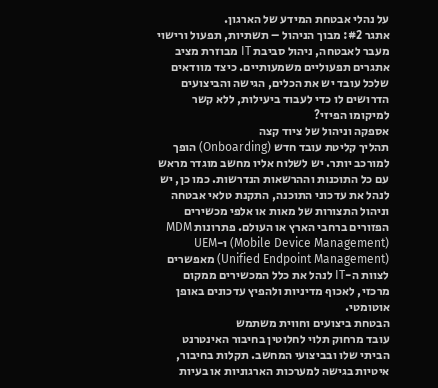על נהלי אבטחת המידע של הארגון.
אתגר #2: מבוך הניהול – תשתיות, תפעול ורישוי
מעבר לאבטחה, ניהול סביבת IT מבוזרת מציב אתגרים תפעוליים משמעותיים. כיצד מוודאים שלכל עובד יש את הכלים, הגישה והביצועים הדרושים לו כדי לעבוד ביעילות, ללא קשר למיקומו הפיזי?
אספקה וניהול של ציוד קצה
תהליך קליטת עובד חדש (Onboarding) הופך למורכב יותר. יש לשלוח אליו מחשב מוגדר מראש עם כל התוכנות וההרשאות הנדרשות. כמו כן, יש לנהל את עדכוני התוכנה, התקנת טלאי אבטחה וניהול התצורות של מאות או אלפי מכשירים הפזורים ברחבי הארץ או העולם. פתרונות MDM (Mobile Device Management) ו-UEM (Unified Endpoint Management) מאפשרים לצוות ה-IT לנהל את כלל המכשירים ממקום מרכזי, לאכוף מדיניות ולהפיץ עדכונים באופן אוטומטי.
הבטחת ביצועים וחווית משתמש
עובד מרחוק תלוי לחלוטין בחיבור האינטרנט הביתי שלו ובביצועי המחשב. תקלות בחיבור, איטיות בגישה למערכות הארגוניות או בעיות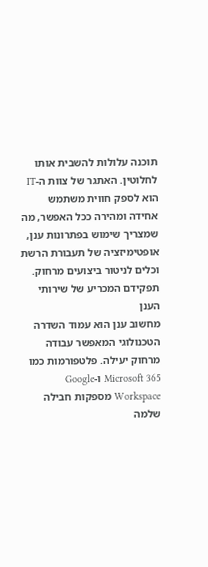תוכנה עלולות להשבית אותו לחלוטין. האתגר של צוות ה-IT הוא לספק חווית משתמש אחידה ומהירה ככל האפשר, מה שמצריך שימוש בפתרונות ענן, אופטימיזציה של תעבורת הרשת וכלים לניטור ביצועים מרחוק.
תפקידם המכריע של שירותי הענן
מחשוב ענן הוא עמוד השדרה הטכנולוגי המאפשר עבודה מרחוק יעילה. פלטפורמות כמו Microsoft 365 ו-Google Workspace מספקות חבילה שלמה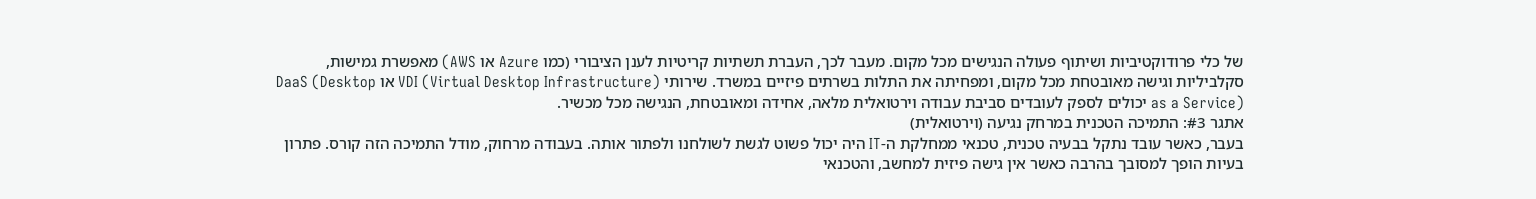של כלי פרודוקטיביות ושיתוף פעולה הנגישים מכל מקום. מעבר לכך, העברת תשתיות קריטיות לענן הציבורי (כמו Azure או AWS) מאפשרת גמישות, סקלביליות וגישה מאובטחת מכל מקום, ומפחיתה את התלות בשרתים פיזיים במשרד. שירותי VDI (Virtual Desktop Infrastructure) או DaaS (Desktop as a Service) יכולים לספק לעובדים סביבת עבודה וירטואלית מלאה, אחידה ומאובטחת, הנגישה מכל מכשיר.
אתגר #3: התמיכה הטכנית במרחק נגיעה (וירטואלית)
בעבר, כאשר עובד נתקל בבעיה טכנית, טכנאי ממחלקת ה-IT היה יכול פשוט לגשת לשולחנו ולפתור אותה. בעבודה מרחוק, מודל התמיכה הזה קורס. פתרון בעיות הופך למסובך בהרבה כאשר אין גישה פיזית למחשב, והטכנאי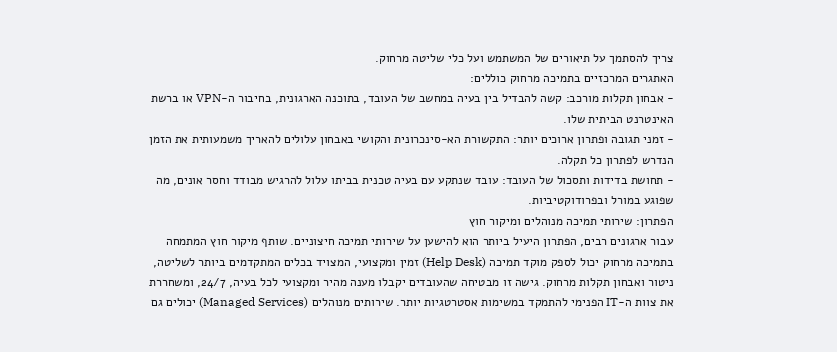צריך להסתמך על תיאורים של המשתמש ועל כלי שליטה מרחוק.
האתגרים המרכזיים בתמיכה מרחוק כוללים:
- אבחון תקלות מורכב: קשה להבדיל בין בעיה במחשב של העובד, בתוכנה הארגונית, בחיבור ה-VPN או ברשת האינטרנט הביתית שלו.
- זמני תגובה ופתרון ארוכים יותר: התקשורת הא-סינכרונית והקושי באבחון עלולים להאריך משמעותית את הזמן הנדרש לפתרון כל תקלה.
- תחושת בדידות ותסכול של העובד: עובד שנתקע עם בעיה טכנית בביתו עלול להרגיש מבודד וחסר אונים, מה שפוגע במורל ובפרודוקטיביות.
הפתרון: שירותי תמיכה מנוהלים ומיקור חוץ
עבור ארגונים רבים, הפתרון היעיל ביותר הוא להישען על שירותי תמיכה חיצוניים. שותף מיקור חוץ המתמחה בתמיכה מרחוק יכול לספק מוקד תמיכה (Help Desk) זמין ומקצועי, המצויד בכלים המתקדמים ביותר לשליטה, ניטור ואבחון תקלות מרחוק. גישה זו מבטיחה שהעובדים יקבלו מענה מהיר ומקצועי לכל בעיה, 24/7, ומשחררת את צוות ה-IT הפנימי להתמקד במשימות אסטרטגיות יותר. שירותים מנוהלים (Managed Services) יכולים גם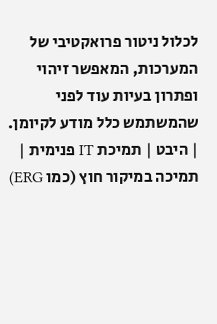לכלול ניטור פרואקטיבי של המערכות, המאפשר זיהוי ופתרון בעיות עוד לפני שהמשתמש כלל מודע לקיומן.
| היבט | תמיכת IT פנימית | תמיכה במיקור חוץ (כמו ERG)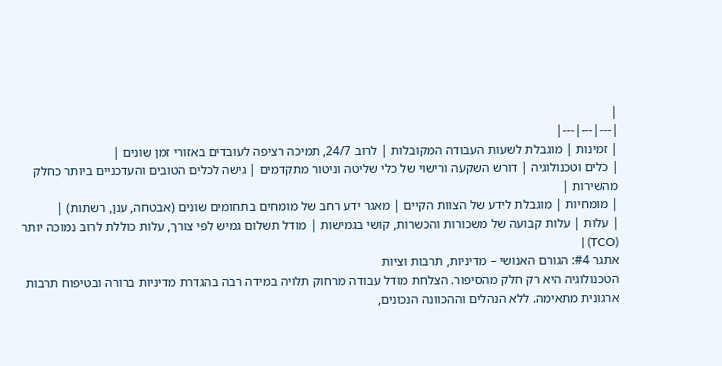|
|---|---|---|
| זמינות | מוגבלת לשעות העבודה המקובלות | לרוב 24/7, תמיכה רציפה לעובדים באזורי זמן שונים |
| כלים וטכנולוגיה | דורש השקעה ורישוי של כלי שליטה וניטור מתקדמים | גישה לכלים הטובים והעדכניים ביותר כחלק מהשירות |
| מומחיות | מוגבלת לידע של הצוות הקיים | מאגר ידע רחב של מומחים בתחומים שונים (אבטחה, ענן, רשתות) |
| עלות | עלות קבועה של משכורות והכשרות, קושי בגמישות | מודל תשלום גמיש לפי צורך, עלות כוללת לרוב נמוכה יותר (TCO) |
אתגר #4: הגורם האנושי – מדיניות, תרבות וציות
הטכנולוגיה היא רק חלק מהסיפור. הצלחת מודל עבודה מרחוק תלויה במידה רבה בהגדרת מדיניות ברורה ובטיפוח תרבות ארגונית מתאימה. ללא הנהלים וההכוונה הנכונים,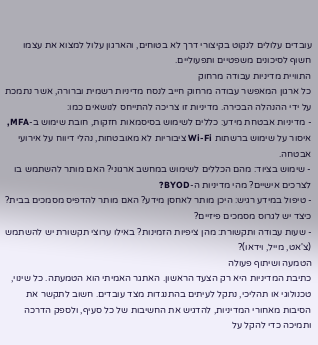עובדים עלולים לנקוט בקיצורי דרך לא בטוחים, והארגון עלול למצוא את עצמו חשוף לסיכונים משפטיים ותפעוליים.
התוויית מדיניות עבודה מרחוק
כל ארגון המאפשר עבודה מרחוק חייב לנסח מדיניות רשמית וברורה, אשר נתמכת על ידי ההנהלה הבכירה. מדיניות זו צריכה להתייחס לנושאים כמו:
- מדיניות אבטחת מידע: כללים לשימוש בסיסמאות חזקות, חובת שימוש ב-MFA, איסור על שימוש ברשתות Wi-Fi ציבוריות לא מאובטחות, נהלי דיווח על אירועי אבטחה.
- שימוש בציוד: מהם הכללים לשימוש במחשב ארגוני? האם מותר להשתמש בו לצרכים אישיים? מהי מדיניות ה-BYOD?
- טיפול במידע רגיש: היכן מותר לאחסן מידע? האם מותר להדפיס מסמכים בבית? כיצד יש לגרוס מסמכים פיזיים?
- שעות עבודה ותקשורת: מהן ציפיות הזמינות? באילו ערוצי תקשורת יש להשתמש (צ'אט, מייל, וידאו)?
הטמעה ושיתוף פעולה
כתיבת המדיניות היא רק הצעד הראשון. האתגר האמיתי הוא הטמעתה. כל שינוי, טכנולוגי או תהליכי, נתקל לעיתים בהתנגדות מצד עובדים. חשוב לתקשר את הסיבות מאחורי המדיניות, להדגיש את החשיבות של כל סעיף, ולספק הדרכה ותמיכה כדי להקל על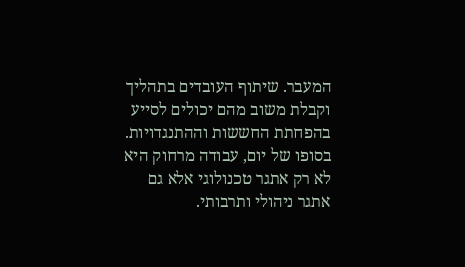המעבר. שיתוף העובדים בתהליך וקבלת משוב מהם יכולים לסייע בהפחתת החששות וההתנגדויות.
בסופו של יום, עבודה מרחוק היא לא רק אתגר טכנולוגי אלא גם אתגר ניהולי ותרבותי.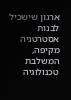ארגון שישכיל לבנות אסטרטגיה מקיפה, המשלבת טכנולוגיה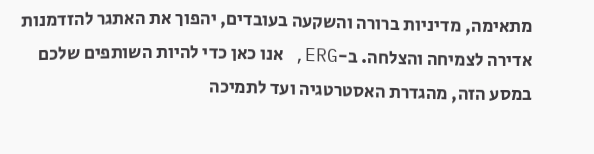מתאימה, מדיניות ברורה והשקעה בעובדים, יהפוך את האתגר להזדמנות אדירה לצמיחה והצלחה. ב-ERG, אנו כאן כדי להיות השותפים שלכם במסע הזה, מהגדרת האסטרטגיה ועד לתמיכה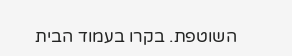השוטפת. בקרו בעמוד הבית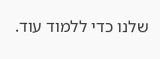שלנו כדי ללמוד עוד.